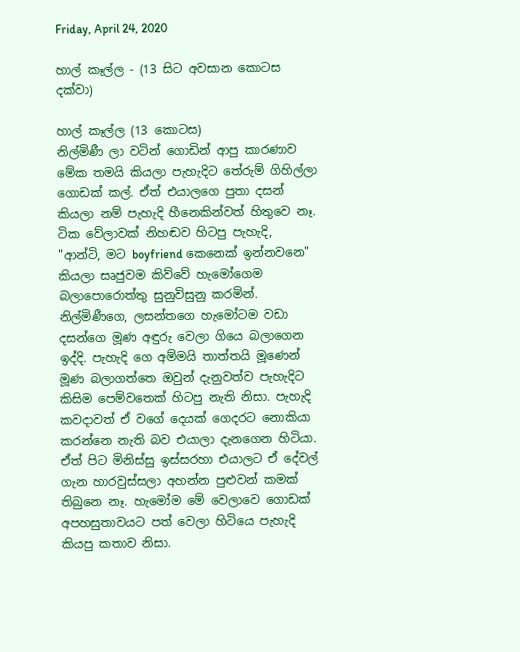Friday, April 24, 2020

හාල් කෑල්ල - (13 සිට අවසාන කොටස දක්වා)

හාල් කෑල්ල (13 කොටස)
නිල්මිණී ලා වටින් ගොඩින් ආපු කාරණාව මේක තමයි කියලා පැහැදිට තේරුම් ගිහිල්ලා ගොඩක් කල්. ඒත් එයාලගෙ පුතා දසන් කියලා නම් පැහැදි හීනෙකින්වත් හිතුවෙ නෑ.
ටික වේලාවක් නිහඬව හිටපු පැහැදි,
"ආන්ටි, මට boyfriend කෙනෙක් ඉන්නවනෙ"
කියලා සෘජුවම කිව්වේ හැමෝගෙම බලාපොරොත්තු සුනුවිසුනු කරමින්. නිල්මිණීගෙ, ලසන්තගෙ හැමෝටම වඩා දසන්ගෙ මූණ අඳුරු වෙලා ගියෙ බලාගෙන ඉද්දි. පැහැදි ගෙ අම්මයි තාත්තයි මූණෙන් මූණ බලාගත්තෙ ඔවුන් දැනුවත්ව පැහැදිට කිසිම පෙම්වතෙක් හිටපු නැති නිසා. පැහැදි කවදාවත් ඒ වගේ දෙයක් ගෙදරට නොකියා කරන්නෙ නැති බව එයාලා දැනගෙන හිටියා. ඒත් පිට මිනිස්සු ඉස්සරහා එයාලට ඒ දේවල් ගැන හාරවුස්සලා අහන්න පුළුවන් කමක් තිබුනෙ නෑ. හැමෝම මේ වෙලාවෙ ගොඩක් අපහසුතාවයට පත් වෙලා හිටියෙ පැහැදි කියපු කතාව නිසා.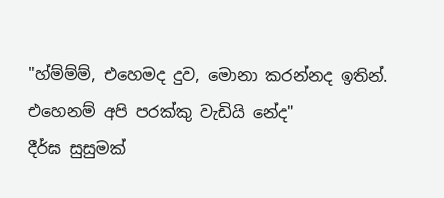"හ්ම්ම්ම්, එහෙමද දුව, මොනා කරන්නද ඉතින්. එහෙනම් අපි පරක්කු වැඩියි නේද"
දීර්ඝ සුසුමක්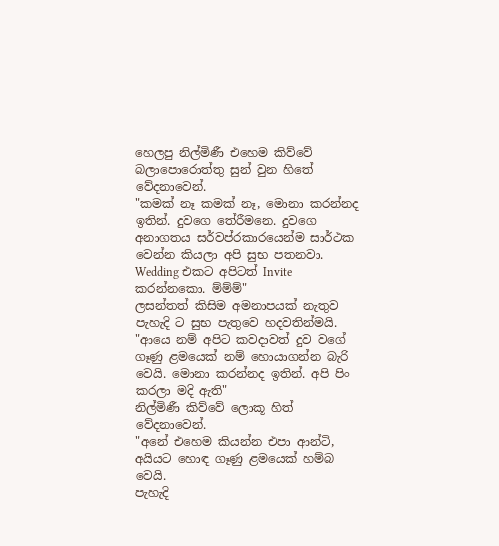හෙලපු නිල්මිණී එහෙම කිව්වේ බලාපොරොත්තු සුන් වුන හිතේ වේදනාවෙන්.
"කමක් නෑ කමක් නෑ, මොනා කරන්නද ඉතින්. දුවගෙ තේරීමනෙ. දුවගෙ අනාගතය සර්වප්රකාරයෙන්ම සාර්ථක වෙන්න කියලා අපි සුභ පතනවා. Wedding එකට අපිටත් Invite කරන්නකො. ම්ම්ම්"
ලසන්තත් කිසිම අමනාපයක් නැතුව පැහැදි ට සුභ පැතුවෙ හදවතින්මයි.
"ආයෙ නම් අපිට කවදාවත් දුව වගේ ගෑණු ළමයෙක් නම් හොයාගන්න බැරි වෙයි. මොනා කරන්නද ඉතින්. අපි පිං කරලා මදි ඇති"
නිල්මිණී කිව්වේ ලොකූ හිත් වේදනාවෙන්.
"අනේ එහෙම කියන්න එපා ආන්ටි, අයියට හොඳ ගෑණු ළමයෙක් හම්බ වෙයි.
පැහැදි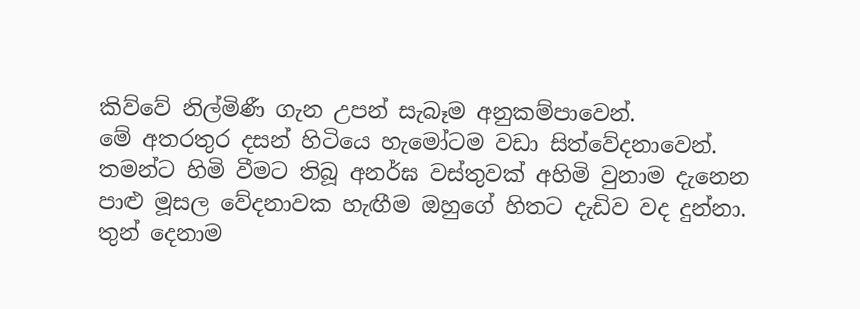කිව්වේ නිල්මිණී ගැන උපන් සැබෑම අනුකම්පාවෙන්.
මේ අතරතුර දසන් හිටියෙ හැමෝටම වඩා සිත්වේදනාවෙන්. තමන්ට හිමි වීමට තිබූ අනර්ඝ වස්තුවක් අහිමි වුනාම දැනෙන පාළු මූසල වේදනාවක හැඟීම ඔහුගේ හිතට දැඩිව වද දුන්නා.
තුන් දෙනාම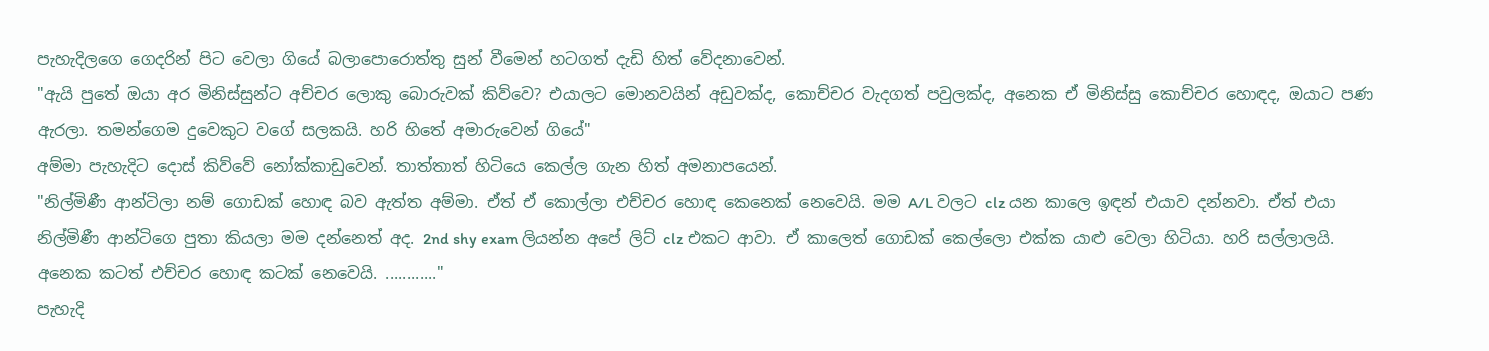පැහැදිලගෙ ගෙදරින් පිට වෙලා ගියේ බලාපොරොත්තු සුන් වීමෙන් හටගත් දැඩි හිත් වේදනාවෙන්.
"ඇයි පුතේ ඔයා අර මිනිස්සුන්ට අච්චර ලොකු බොරුවක් කිව්වෙ? එයාලට මොනවයින් අඩුවක්ද, කොච්චර වැදගත් පවුලක්ද, අනෙක ඒ මිනිස්සු කොච්චර හොඳද, ඔයාට පණ ඇරලා. තමන්ගෙම දුවෙකුට වගේ සලකයි. හරි හිතේ අමාරුවෙන් ගියේ"
අම්මා පැහැදිට දොස් කිව්වේ නෝක්කාඩුවෙන්. තාත්තාත් හිටියෙ කෙල්ල ගැන හිත් අමනාපයෙන්.
"නිල්මිණී ආන්ටිලා නම් ගොඩක් හොඳ බව ඇත්ත අම්මා. ඒත් ඒ කොල්ලා එච්චර හොඳ කෙනෙක් නෙවෙයි. මම A/L වලට clz යන කාලෙ ඉඳන් එයාව දන්නවා. ඒත් එයා නිල්මිණී ආන්ටිගෙ පුතා කියලා මම දන්නෙත් අද. 2nd shy exam ලියන්න අපේ ලිට් clz එකට ආවා. ඒ කාලෙත් ගොඩක් කෙල්ලො එක්ක යාළු වෙලා හිටියා. හරි සල්ලාලයි. අනෙක කටත් එච්චර හොඳ කටක් නෙවෙයි. ............"
පැහැදි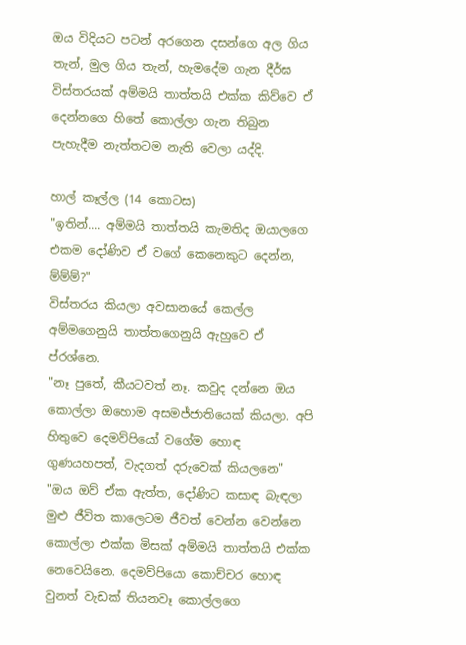ඔය විදියට පටන් අරගෙන දසන්ගෙ අල ගිය තැන්, මුල ගිය තැන්, හැමදේම ගැන දීර්ඝ විස්තරයක් අම්මයි තාත්තයි එක්ක කිව්වෙ ඒ දෙන්නගෙ හිතේ කොල්ලා ගැන තිබුන පැහැදීම නැත්තටම නැති වෙලා යද්දි.

හාල් කෑල්ල (14 කොටස)
"ඉතින්.... අම්මයි තාත්තයි කැමතිද ඔයාලගෙ එකම දෝණිව ඒ වගේ කෙනෙකුට දෙන්න, ම්ම්ම්?"
විස්තරය කියලා අවසානයේ කෙල්ල අම්මගෙනුයි තාත්තගෙනුයි ඇහුවෙ ඒ ප්රශ්නෙ.
"නෑ පුතේ, කීයටවත් නෑ. කවුද දන්නෙ ඔය කොල්ලා ඔහොම අසමජ්ජාතියෙක් කියලා. අපි හිතුවෙ දෙමව්පියෝ වගේම හොඳ ගුණයහපත්, වැදගත් දරුවෙක් කියලනෙ"
"ඔය ඔව් ඒක ඇත්ත, දෝණිට කසාඳ බැඳලා මුළු ජීවිත කාලෙටම ජීවත් වෙන්න වෙන්නෙ කොල්ලා එක්ක මිසක් අම්මයි තාත්තයි එක්ක නෙවෙයිනෙ. දෙමව්පියො කොච්චර හොඳ වුනත් වැඩක් තියනවෑ කොල්ලගෙ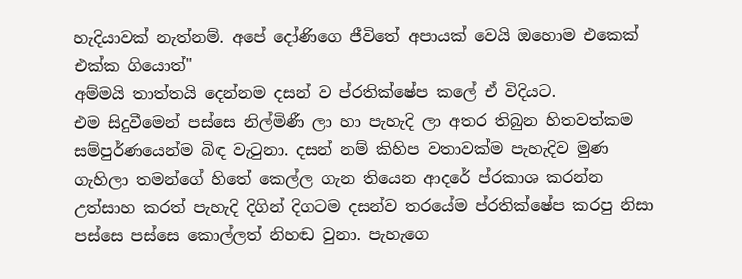හැදියාවක් නැත්නම්. අපේ දෝණිගෙ ජීවිතේ අපායක් වෙයි ඔහොම එකෙක් එක්ක ගියොත්"
අම්මයි තාත්තයි දෙන්නම දසන් ව ප්රතික්ෂේප කලේ ඒ විදියට.
එම සිදුවීමෙන් පස්සෙ නිල්මිණී ලා හා පැහැදි ලා අතර තිබුන හිතවත්කම සම්පුර්ණයෙන්ම බිඳ වැටුනා. දසන් නම් කිහිප වතාවක්ම පැහැදිව මුණ ගැහිලා තමන්ගේ හිතේ කෙල්ල ගැන තියෙන ආදරේ ප්රකාශ කරන්න උත්සාහ කරත් පැහැදි දිගින් දිගටම දසන්ව තරයේම ප්රතික්ෂේප කරපු නිසා පස්සෙ පස්සෙ කොල්ලත් නිහඬ වුනා. පැහැගෙ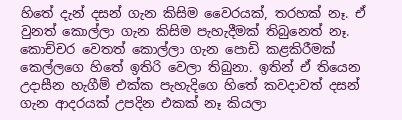හිතේ දැන් දසන් ගැන කිසිම වෛරයක්, තරහක් නෑ. ඒ වුනත් කොල්ලා ගැන කිසිම පැහැදීමක් තිබුනෙත් නෑ. කොච්චර වෙතත් කොල්ලා ගැන පොඩි කළකිරීමක් කෙල්ලගෙ හිතේ ඉතිරි වෙලා තිබුනා. ඉතින් ඒ තියෙන උදාසීන හැගීම් එක්ක පැහැදිගෙ හිතේ කවදාවත් දසන් ගැන ආදරයක් උපදින එකක් නෑ කියලා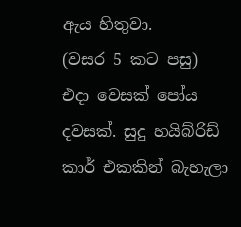ඇය හිතුවා.
(වසර 5 කට පසු)
එදා වෙසක් පෝය දවසක්. සුදු හයිබ්රිඩ් කාර් එකකින් බැහැලා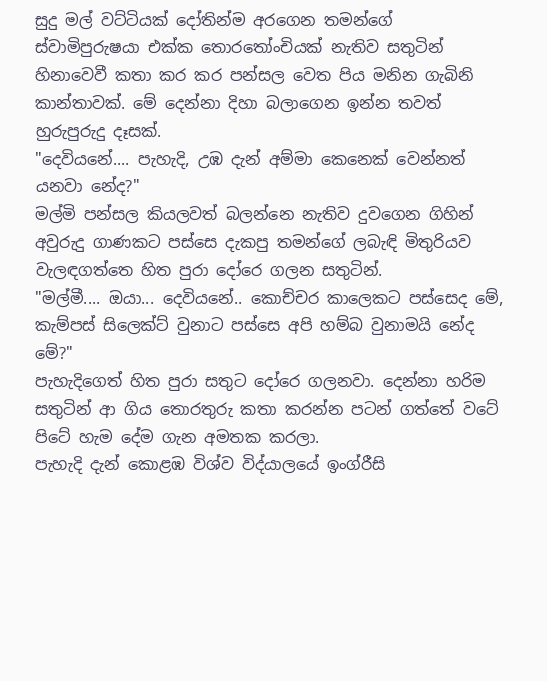සුදු මල් වට්ටියක් දෝතින්ම අරගෙන තමන්ගේ ස්වාමිපුරුෂයා එක්ක තොරතෝංචියක් නැතිව සතුටින් හිනාවෙවී කතා කර කර පන්සල වෙත පිය මනින ගැබිනි කාන්තාවක්. මේ දෙන්නා දිහා බලාගෙන ඉන්න තවත් හුරුපුරුදු දෑසක්.
"දෙවියනේ.... පැහැදි, උඹ දැන් අම්මා කෙනෙක් වෙන්නත් යනවා නේද?"
මල්මි පන්සල කියලවත් බලන්නෙ නැතිව දුවගෙන ගිහින් අවුරුදු ගාණකට පස්සෙ දැකපු තමන්ගේ ලබැඳි මිතුරියව වැලඳගත්තෙ හිත පුරා දෝරෙ ගලන සතුටින්.
"මල්මී.... ඔයා... දෙවියනේ.. කොච්චර කාලෙකට පස්සෙද මේ, කැම්පස් සිලෙක්ට් වුනාට පස්සෙ අපි හම්බ වුනාමයි නේද මේ?"
පැහැදිගෙත් හිත පුරා සතුට දෝරෙ ගලනවා. දෙන්නා හරිම සතුටින් ආ ගිය තොරතුරු කතා කරන්න පටන් ගත්තේ වටේ පිටේ හැම දේම ගැන අමතක කරලා.
පැහැදි දැන් කොළඹ විශ්ව විද්යාලයේ ඉංග්රීසි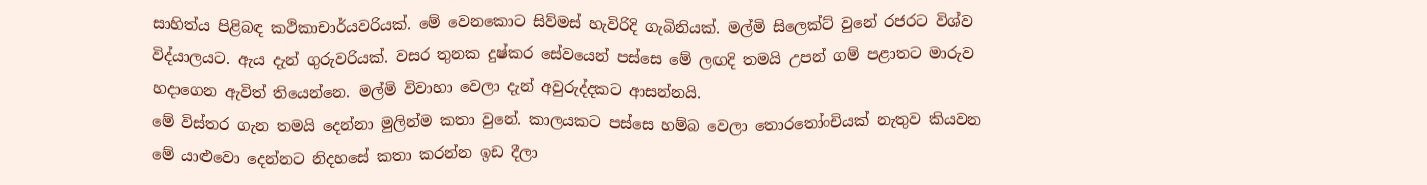සාහිත්ය පිළිබඳ කථිකාචාර්යවරියක්. මේ වෙනකොට සිව්මස් හැවිරිදි ගැබිනියක්. මල්මි සිලෙක්ට් වුනේ රජරට විශ්ව විද්යාලයට. ඇය දැන් ගුරුවරියක්. වසර තුනක දුෂ්කර සේවයෙන් පස්සෙ මේ ලඟදි තමයි උපන් ගම් පළාතට මාරුව හදාගෙන ඇවිත් තියෙන්නෙ. මල්මි විවාහා වෙලා දැන් අවුරුද්දකට ආසන්නයි.
මේ විස්තර ගැන තමයි දෙන්නා මුලින්ම කතා වුනේ. කාලයකට පස්සෙ හම්බ වෙලා තොරතෝංචියක් නැතුව කියවන මේ යාළුවො දෙන්නට නිදහසේ කතා කරන්න ඉඩ දීලා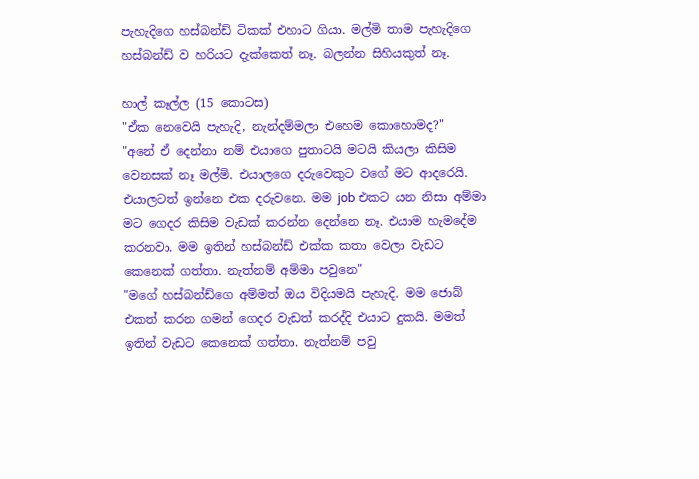පැහැදිගෙ හස්බන්ඩ් ටිකක් එහාට ගියා. මල්මි තාම පැහැදිගෙ හස්බන්ඩ් ව හරියට දැක්කෙත් නෑ. බලන්න සිහියකුත් නෑ.

හාල් කෑල්ල (15 කොටස)
"ඒක නෙවෙයි පැහැදි, නැන්දම්මලා එහෙම කොහොමද?"
"අනේ ඒ දෙන්නා නම් එයාගෙ පුතාටයි මටයි කියලා කිසිම වෙනසක් නෑ මල්මි. එයාලගෙ දරුවෙකුට වගේ මට ආදරෙයි. එයාලටත් ඉන්නෙ එක දරුවනෙ. මම job එකට යන නිසා අම්මා මට ගෙදර කිසිම වැඩක් කරන්න දෙන්නෙ නෑ. එයාම හැමදේම කරනවා. මම ඉතින් හස්බන්ඩ් එක්ක කතා වෙලා වැඩට කෙනෙක් ගත්තා. නැත්නම් අම්මා පවුනෙ"
"මගේ හස්බන්ඩ්ගෙ අම්මත් ඔය විදියමයි පැහැදි. මම ජොබ් එකත් කරන ගමන් ගෙදර වැඩත් කරද්දි එයාට දුකයි. මමත් ඉතින් වැඩට කෙනෙක් ගත්තා. නැත්නම් පවු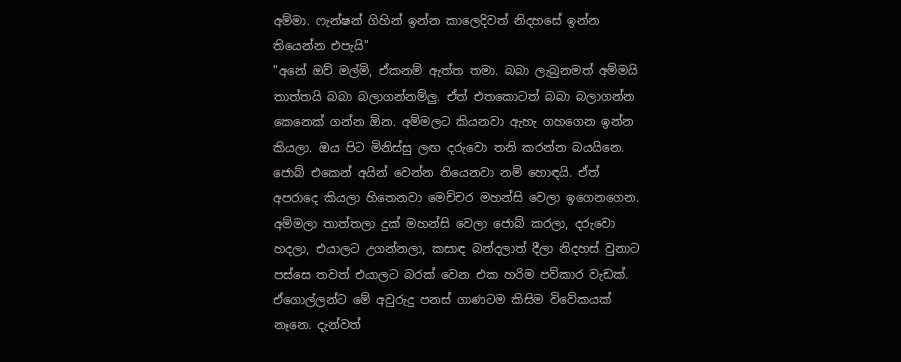අම්මා. ෆැන්ෂන් ගිහින් ඉන්න කාලෙදිවත් නිදහසේ ඉන්න තියෙන්න එපැයි"
"අනේ ඔව් මල්මි, ඒකනම් ඇත්ත තමා. බබා ලැබුනමත් අම්මයි තාත්තයි බබා බලාගන්නම්ලු. ඒත් එතකොටත් බබා බලාගන්න කෙනෙක් ගන්න ඕන. අම්මලට කියනවා ඇහැ ගහගෙන ඉන්න කියලා. ඔය පිට මිනිස්සු ලඟ දරුවො තනි කරන්න බයයිනෙ. ජොබ් එකෙන් අයින් වෙන්න තියෙනවා නම් හොඳයි. ඒත් අපරාදෙ කියලා හිතෙනවා මෙච්චර මහන්සි වෙලා ඉගෙනගෙන. අම්මලා තාත්තලා දුක් මහන්සි වෙලා ජොබ් කරලා, දරුවො හදලා, එයාලට උගන්නලා, කසාඳ බන්දලාත් දීලා නිදහස් වුනාට පස්සෙ තවත් එයාලට බරක් වෙන එක හරිම පව්කාර වැඩක්. ඒගොල්ලන්ට මේ අවුරුදු පනස් ගාණටම කිසිම විවේකයක් නෑනෙ. දැන්වත්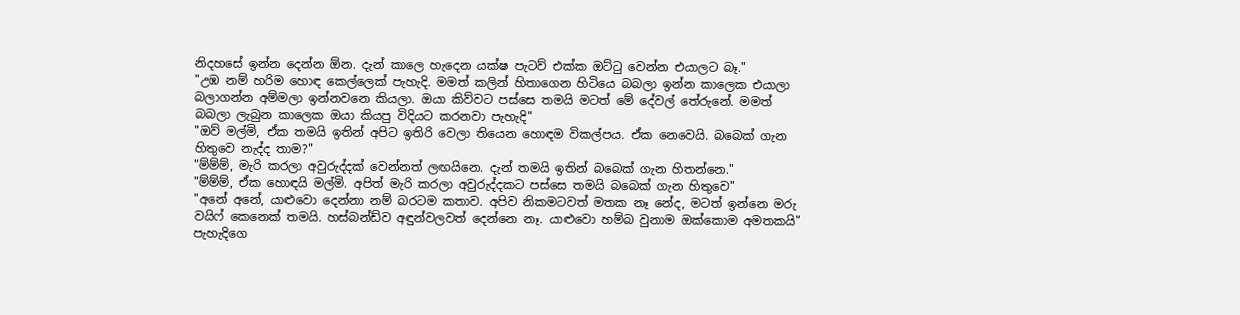නිදහසේ ඉන්න දෙන්න ඕන. දැන් කාලෙ හැදෙන යක්ෂ පැටව් එක්ක ඔට්ටු වෙන්න එයාලට බෑ."
"උඹ නම් හරිම හොඳ කෙල්ලෙක් පැහැදි. මමත් කලින් හිතාගෙන හිටියෙ බබලා ඉන්න කාලෙක එයාලා බලාගන්න අම්මලා ඉන්නවනෙ කියලා. ඔයා කිව්වට පස්සෙ තමයි මටත් මේ දේවල් තේරුනේ. මමත් බබලා ලැබුන කාලෙක ඔයා කියපු විදියට කරනවා පැහැදි"
"ඔව් මල්මි, ඒක තමයි ඉතින් අපිට ඉතිරි වෙලා තියෙන හොඳම විකල්පය. ඒක නෙවෙයි. බබෙක් ගැන හිතුවෙ නැද්ද තාම?"
"ම්ම්ම්, මැරි කරලා අවුරුද්දක් වෙන්නත් ලඟයිනෙ. දැන් තමයි ඉතින් බබෙක් ගැන හිතන්නෙ."
"ම්ම්ම්, ඒක හොඳයි මල්මි. අපිත් මැරි කරලා අවුරුද්දකට පස්සෙ තමයි බබෙක් ගැන හිතුවෙ"
"අනේ අනේ, යාළුවො දෙන්නා නම් බරටම කතාව. අපිව නිකමටවත් මතක නෑ නේද, මටත් ඉන්නෙ මරු වයිෆ් කෙනෙක් තමයි. හස්බන්ඩ්ව අඳුන්වලවත් දෙන්නෙ නෑ. යාළුවො හම්බ වුනාම ඔක්කොම අමතකයි"
පැහැදිගෙ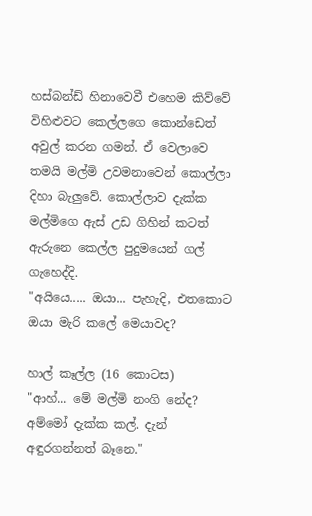හස්බන්ඩ් හිනාවෙවී එහෙම කිව්වේ විහිළුවට කෙල්ලගෙ කොන්ඩෙත් අවුල් කරන ගමන්. ඒ වෙලාවෙ තමයි මල්මි උවමනාවෙන් කොල්ලා දිහා බැලුවේ. කොල්ලාව දැක්ක මල්මිගෙ ඇස් උඩ ගිහින් කටත් ඇරුනෙ කෙල්ල පුදුමයෙන් ගල් ගැහෙද්දි.
"අයියෙ..... ඔයා... පැහැදි, එතකොට ඔයා මැරි කලේ මෙයාවද?

හාල් කෑල්ල (16 කොටස)
"ආහ්... මේ මල්මි නංගි නේද? අම්මෝ දැක්ක කල්. දැන් අඳුරගන්නත් බෑනෙ."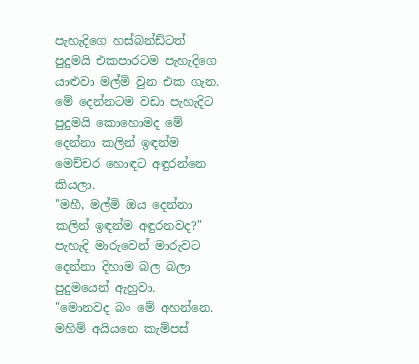පැහැදිගෙ හස්බන්ඩ්ටත් පුදුමයි එකපාරටම පැහැදිගෙ යාළුවා මල්මි වුන එක ගැන. මේ දෙන්නටම වඩා පැහැදිට පුදුමයි කොහොමද මේ දෙන්නා කලින් ඉඳන්ම මෙච්චර හොඳට අඳුරන්නෙ කියලා.
"මහී, මල්මි ඔය දෙන්නා කලින් ඉඳන්ම අඳුරනවද?"
පැහැදි මාරුවෙන් මාරුවට දෙන්නා දිහාම බල බලා පුදුමයෙන් ඇහුවා.
"මොනවද බං මේ අහන්නෙ. මහිම් අයියනෙ කැම්පස්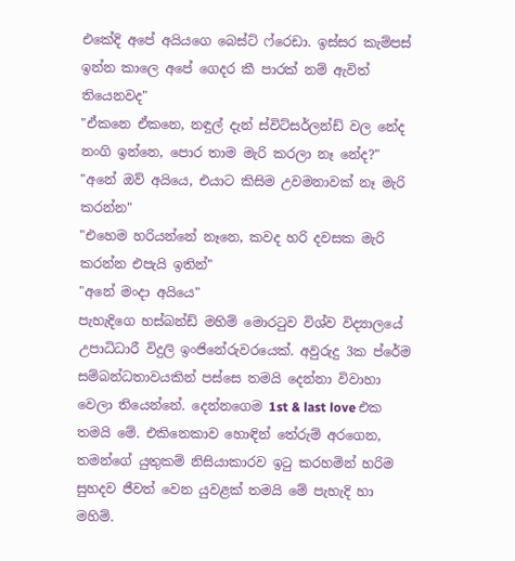එකේදි අපේ අයියගෙ බෙස්ට් ෆ්රෙඩා. ඉස්සර කැම්පස් ඉන්න කාලෙ අපේ ගෙදර කී පාරක් නම් ඇවිත් තියෙනවද"
"ඒකනෙ ඒකනෙ, නඳුල් දැන් ස්විට්සර්ලන්ඩ් වල නේද නංගි ඉන්නෙ, පොර තාම මැරි කරලා නෑ නේද?"
"අනේ ඔව් අයියෙ, එයාට කිසිම උවමනාවක් නෑ මැරි කරන්න"
"එහෙම හරියන්නේ නෑනෙ, කවද හරි දවසක මැරි කරන්න එපැයි ඉතින්"
"අනේ මංදා අයියෙ"
පැහැදිගෙ හස්බන්ඩ් මහිම් මොරටුව විශ්ව විද්‍යාලයේ උපාධිධාරී විදුලි ඉංජිනේරුවරයෙක්. අවුරුදු 3ක ප්රේම සම්බන්ධතාවයකින් පස්සෙ තමයි දෙන්නා විවාහා වෙලා තියෙන්නේ. දෙන්නගෙම 1st & last love එක තමයි මේ. එකිනෙකාව හොඳින් තේරුම් අරගෙන, තමන්ගේ යුතුකම් නිසියාකාරව ඉටු කරහමින් හරිම සුහදව ජීවත් වෙන යුවළක් තමයි මේ පැහැදි හා මහිම්.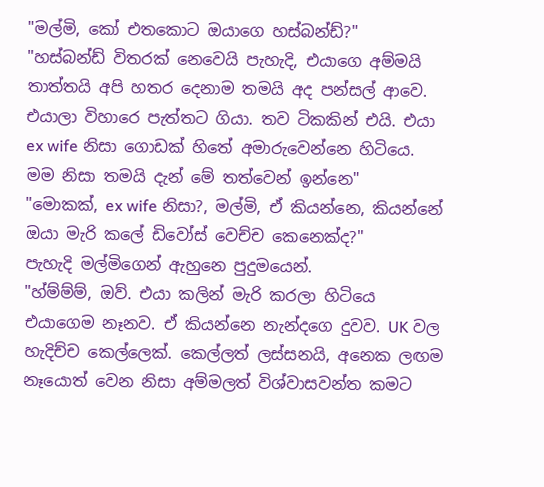"මල්මි, කෝ එතකොට ඔයාගෙ හස්බන්ඩ්?"
"හස්බන්ඩ් විතරක් නෙවෙයි පැහැදි, එයාගෙ අම්මයි තාත්තයි අපි හතර දෙනාම තමයි අද පන්සල් ආවෙ. එයාලා විහාරෙ පැත්තට ගියා. තව ටිකකින් එයි. එයා ex wife නිසා ගොඩක් හිතේ අමාරුවෙන්නෙ හිටියෙ. මම නිසා තමයි දැන් මේ තත්වෙන් ඉන්නෙ"
"මොකක්, ex wife නිසා?, මල්මි, ඒ කියන්නෙ, කියන්නේ ඔයා මැරි කලේ ඩිවෝස් වෙච්ච කෙනෙක්ද?"
පැහැදි මල්මිගෙන් ඇහුනෙ පුදුමයෙන්.
"හ්ම්ම්ම්, ඔව්. එයා කලින් මැරි කරලා හිටියෙ එයාගෙම නෑනව. ඒ කියන්නෙ නැන්දගෙ දුවව. UK වල හැදිච්ච කෙල්ලෙක්. කෙල්ලත් ලස්සනයි, අනෙක ලඟම නෑයොත් වෙන නිසා අම්මලත් විශ්වාසවන්ත කමට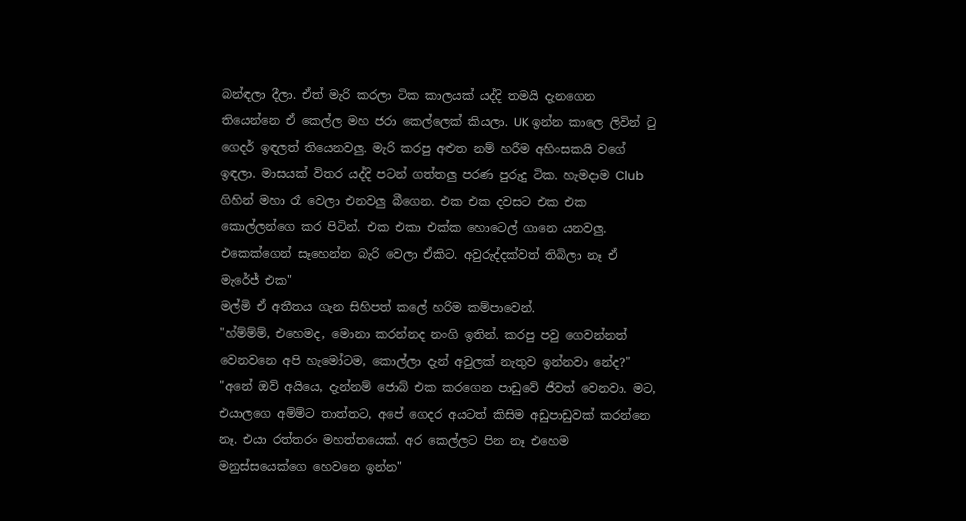බන්ඳලා දීලා. ඒත් මැරි කරලා ටික කාලයක් යද්දි තමයි දැනගෙන තියෙන්නෙ ඒ කෙල්ල මහ ජරා කෙල්ලෙක් කියලා. UK ඉන්න කාලෙ ලිවින් ටු ගෙදර් ඉඳලත් තියෙනවලු. මැරි කරපු අළුත නම් හරීම අහිංසකයි වගේ ඉඳලා. මාසයක් විතර යද්දි පටන් ගත්තලු පරණ පුරුදු ටික. හැමදාම Club ගිහින් මහා රෑ වෙලා එනවලු බීගෙන. එක එක දවසට එක එක කොල්ලන්ගෙ කර පිටින්. එක එකා එක්ක හොටෙල් ගානෙ යනවලු. එකෙක්ගෙන් සෑහෙන්න බැරි වෙලා ඒකිට. අවුරුද්දක්වත් තිබිලා නෑ ඒ මැරේජ් එක"
මල්මි ඒ අතීතය ගැන සිහිපත් කලේ හරිම කම්පාවෙන්.
"හ්ම්ම්ම්, එහෙමද, මොනා කරන්නද නංගි ඉතින්. කරපු පවු ගෙවන්නත් වෙනවනෙ අපි හැමෝටම, කොල්ලා දැන් අවුලක් නැතුව ඉන්නවා නේද?"
"අනේ ඔව් අයියෙ, දැන්නම් ජොබ් එක කරගෙන පාඩුවේ ජීවත් වෙනවා. මට, එයාලගෙ අම්ම්ට තාත්තට, අපේ ගෙදර අයටත් කිසිම අඩුපාඩුවක් කරන්නෙ නෑ. එයා රත්තරං මහත්තයෙක්. අර කෙල්ලට පින නෑ එහෙම මනුස්සයෙක්ගෙ හෙවනෙ ඉන්න"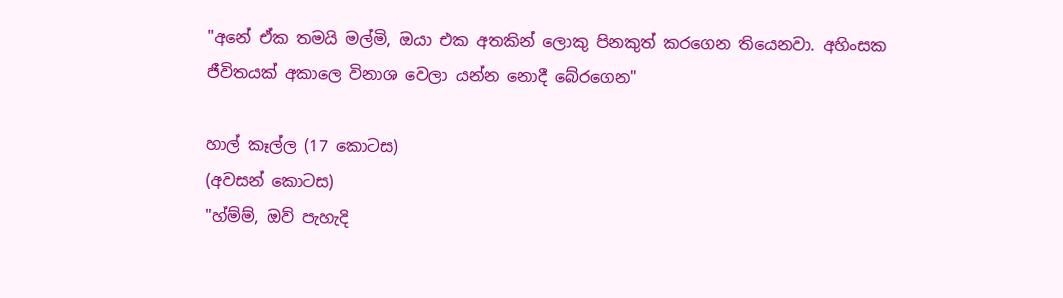"අනේ ඒක තමයි මල්මි, ඔයා එක අතකින් ලොකු පිනකුත් කරගෙන තියෙනවා. අහිංසක ජීවිතයක් අකාලෙ විනාශ වෙලා යන්න නොදී බේරගෙන"

හාල් කෑල්ල (17 කොටස)
(අවසන් කොටස)
"හ්ම්ම්, ඔව් පැහැදි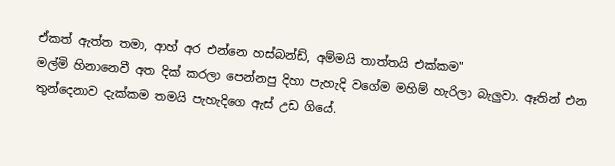ඒකත් ඇත්ත තමා, ආහ් අර එන්නෙ හස්බන්ඩ්, අම්මයි තාත්තයි එක්කම"
මල්මි හිනානෙවී අත දික් කරලා පෙන්නපු දිහා පැහැදි වගේම මහිම් හැරිලා බැලුවා. ඈතින් එන තුන්දෙනාව දැක්කම තමයි පැහැදිගෙ ඇස් උඩ ගියේ.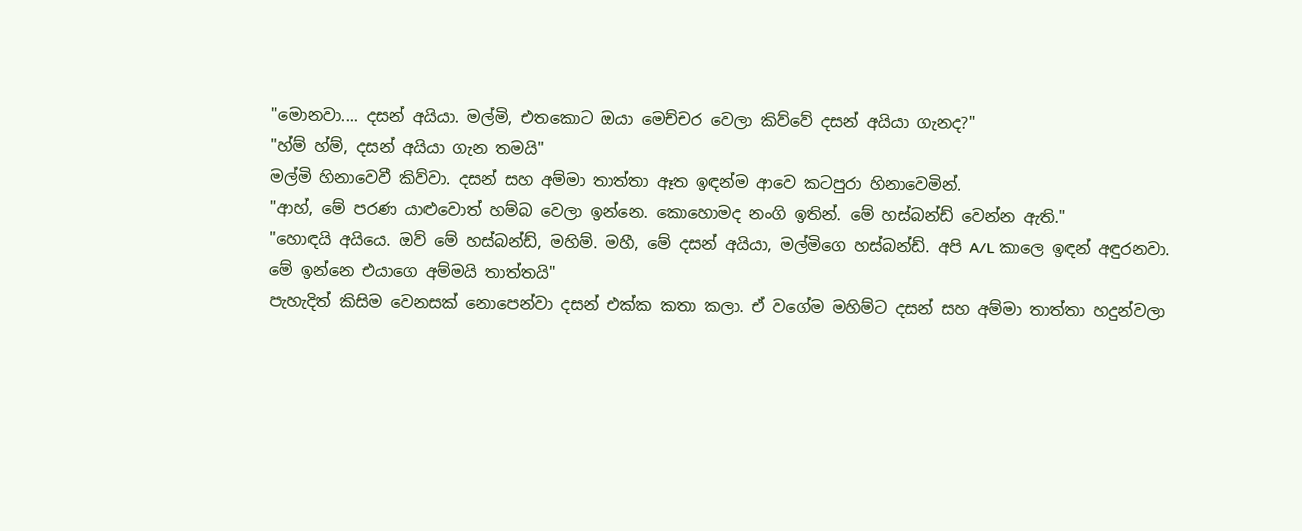"මොනවා.... දසන් අයියා. මල්මි, එතකොට ඔයා මෙච්චර වෙලා කිව්වේ දසන් අයියා ගැනද?"
"හ්ම් හ්ම්, දසන් අයියා ගැන තමයි"
මල්මි හිනාවෙවී කිව්වා. දසන් සහ අම්මා තාත්තා ඈත ඉඳන්ම ආවෙ කටපුරා හිනාවෙමින්.
"ආහ්, මේ පරණ යාළුවොත් හම්බ වෙලා ඉන්නෙ. කොහොමද නංගි ඉතින්. මේ හස්බන්ඩ් වෙන්න ඇති."
"හොඳයි අයියෙ. ඔව් මේ හස්බන්ඩ්, මහිම්. මහී, මේ දසන් අයියා, මල්මිගෙ හස්බන්ඩ්. අපි A/L කාලෙ ඉඳන් අඳුරනවා. මේ ඉන්නෙ එයාගෙ අම්මයි තාත්තයි"
පැහැදිත් කිසිම වෙනසක් නොපෙන්වා දසන් එක්ක කතා කලා. ඒ වගේම මහිම්ට දසන් සහ අම්මා තාත්තා හදුන්වලා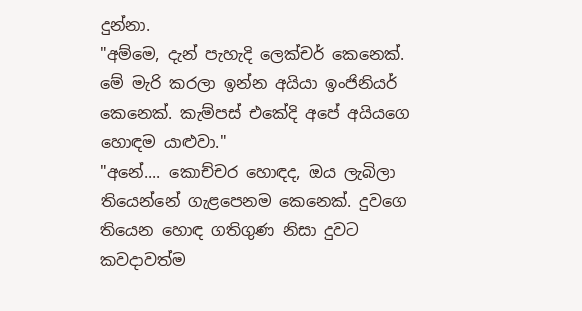දුන්නා.
"අම්මෙ, දැන් පැහැදි ලෙක්චර් කෙනෙක්. මේ මැරි කරලා ඉන්න අයියා ඉංජිනියර් කෙනෙක්. කැම්පස් එකේදි අපේ අයියගෙ හොඳම යාළුවා."
"අනේ.... කොච්චර හොඳද, ඔය ලැබිලා තියෙන්නේ ගැළපෙනම කෙනෙක්. දුවගෙ තියෙන හොඳ ගතිගුණ නිසා දුවට කවදාවත්ම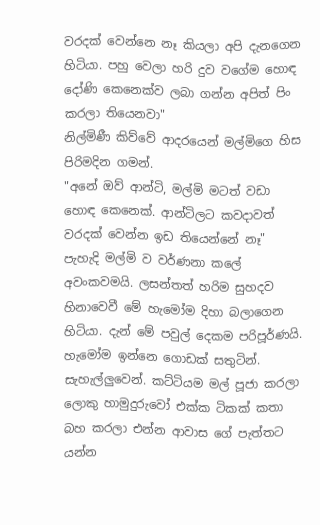වරදක් වෙන්නෙ නෑ කියලා අපි දැනගෙන හිටියා. පහු වෙලා හරි දුව වගේම හොඳ දෝණි කෙනෙක්ව ලබා ගන්න අපිත් පිං කරලා තියෙනවා"
නිල්මිණී කිව්වේ ආදරයෙන් මල්මිගෙ හිස පිරිමදින ගමන්.
"අනේ ඔව් ආන්ටි, මල්මි මටත් වඩා හොඳ කෙනෙක්. ආන්ටිලට කවදාවත් වරදක් වෙන්න ඉඩ තියෙන්නේ නෑ"
පැහැදි මල්මි ව වර්ණනා කලේ අවංකවමයි. ලසන්තත් හරිම සුහදව හිනාවෙවී මේ හැමෝම දිහා බලාගෙන හිටියා. දැන් මේ පවුල් දෙකම පරිපූර්ණයි. හැමෝම ඉන්නෙ ගොඩක් සතුටින්. සැහැල්ලුවෙන්. කට්ටියම මල් පූජා කරලා ලොකු හාමුදුරුවෝ එක්ක ටිකක් කතා බහ කරලා එන්න ආවාස ගේ පැත්තට යන්න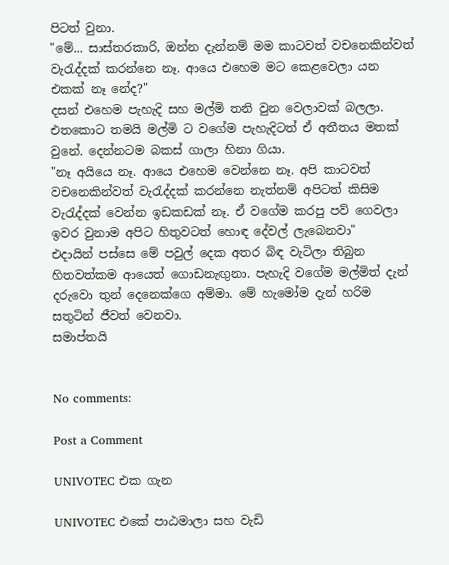පිටත් වුනා.
"මේ... සාස්තරකාරි, ඔන්න දැන්නම් මම කාටවත් වචනෙකින්වත් වැරැද්දක් කරන්නෙ නෑ. ආයෙ එහෙම මට කෙළවෙලා යන එකක් නෑ නේද?"
දසන් එහෙම පැහැදි සහ මල්මි තනි වුන වෙලාවක් බලලා. එතකොට තමයි මල්මි ට වගේම පැහැදිටත් ඒ අතීතය මතක් වුනේ. දෙන්නටම බකස් ගාලා හිනා ගියා.
"නෑ අයියෙ නෑ. ආයෙ එහෙම වෙන්නෙ නෑ. අපි කාටවත් වචනෙකින්වත් වැරැද්දක් කරන්නෙ නැත්නම් අපිටත් කිසිම වැරැද්දක් වෙන්න ඉඩකඩක් නෑ. ඒ වගේම කරපු පව් ගෙවලා ඉවර වුනාම අපිට හිතුවටත් හොඳ දේවල් ලැබෙනවා"
එදායින් පස්සෙ මේ පවුල් දෙක අතර බිඳ වැටිලා තිබුන හිතවත්කම ආයෙත් ගොඩනැඟුනා. පැහැදි වගේම මල්මිත් දැන් දරුවො තුන් දෙනෙක්ගෙ අම්මා. මේ හැමෝම දැන් හරිම සතුටින් ජීවත් වෙනවා.
සමාප්තයි


No comments:

Post a Comment

UNIVOTEC එක ගැන

UNIVOTEC එකේ පාඨමාලා සහ වැඩි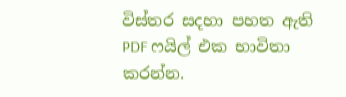විස්තර සදහා පහත ඇති PDF ෆයිල් එක භාවිතා කරන්න.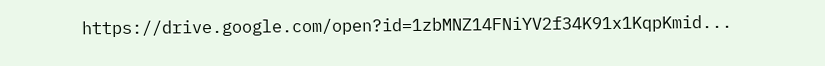https://drive.google.com/open?id=1zbMNZ14FNiYV2f34K91x1KqpKmid...